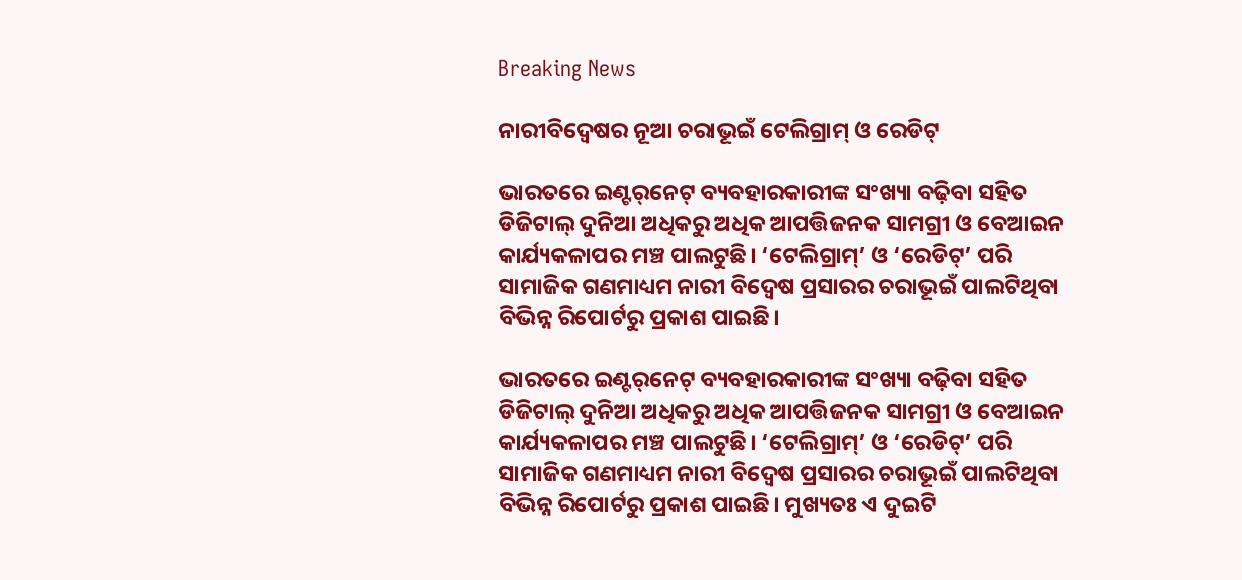Breaking News

ନାରୀବିଦ୍ବେଷର ନୂଆ ଚରାଭୂଇଁ ଟେଲିଗ୍ରାମ୍‌ ଓ ରେଡିଟ୍‌

ଭାରତରେ ଇଣ୍ଟର୍‌ନେଟ୍‌ ବ୍ୟବହାରକାରୀଙ୍କ ସଂଖ୍ୟା ବଢ଼ିବା ସହିତ ଡିଜିଟାଲ୍‌ ଦୁନିଆ ଅଧିକରୁ ଅଧିକ ଆପତ୍ତିଜନକ ସାମଗ୍ରୀ ଓ ବେଆଇନ କାର୍ଯ୍ୟକଳାପର ମଞ୍ଚ ପାଲଟୁଛି। ‘ଟେଲିଗ୍ରାମ୍‌’ ଓ ‘ରେଡିଟ୍‌’ ପରି ସାମାଜିକ ଗଣମାଧ୍ୟମ ନାରୀ ବିଦ୍ବେଷ ପ୍ରସାରର ଚରାଭୂଇଁ ପାଲଟିଥିବା ବିଭିନ୍ନ ରିପୋର୍ଟରୁ ପ୍ରକାଶ ପାଇଛି।

ଭାରତରେ ଇଣ୍ଟର୍‌ନେଟ୍‌ ବ୍ୟବହାରକାରୀଙ୍କ ସଂଖ୍ୟା ବଢ଼ିବା ସହିତ ଡିଜିଟାଲ୍‌ ଦୁନିଆ ଅଧିକରୁ ଅଧିକ ଆପତ୍ତିଜନକ ସାମଗ୍ରୀ ଓ ବେଆଇନ କାର୍ଯ୍ୟକଳାପର ମଞ୍ଚ ପାଲଟୁଛି। ‘ଟେଲିଗ୍ରାମ୍‌’ ଓ ‘ରେଡିଟ୍‌’ ପରି ସାମାଜିକ ଗଣମାଧ୍ୟମ ନାରୀ ବିଦ୍ବେଷ ପ୍ରସାରର ଚରାଭୂଇଁ ପାଲଟିଥିବା ବିଭିନ୍ନ ରିପୋର୍ଟରୁ ପ୍ରକାଶ ପାଇଛି। ମୁଖ୍ୟତଃ ଏ ଦୁଇଟି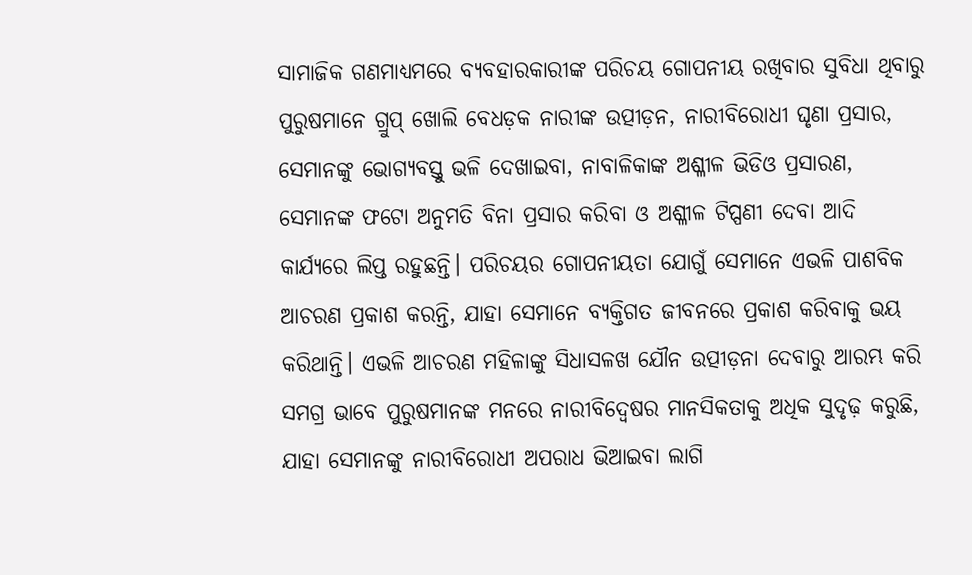ସାମାଜିକ ଗଣମାଧ୍ୟମରେ ବ୍ୟବହାରକାରୀଙ୍କ ପରିଚୟ ଗୋପନୀୟ ରଖିବାର ସୁବିଧା ଥିବାରୁ ପୁରୁଷମାନେ ଗ୍ରୁପ୍‌ ଖୋଲି ବେଧଡ଼କ ନାରୀଙ୍କ ଉତ୍ପୀଡ଼ନ, ନାରୀବିରୋଧୀ ଘୃଣା ପ୍ରସାର, ସେମାନଙ୍କୁ ଭୋଗ୍ୟବସ୍ତୁ ଭଳି ଦେଖାଇବା, ନାବାଳିକାଙ୍କ ଅଶ୍ଳୀଳ ଭିଡିଓ ପ୍ରସାରଣ, ସେମାନଙ୍କ ଫଟୋ ଅନୁମତି ବିନା ପ୍ରସାର କରିବା ଓ ଅଶ୍ଳୀଳ ଟିପ୍ପଣୀ ଦେବା ଆଦି କାର୍ଯ୍ୟରେ ଲିପ୍ତ ରହୁଛନ୍ତି। ପରିଚୟର ଗୋପନୀୟତା ଯୋଗୁଁ ସେମାନେ ଏଭଳି ପାଶବିକ ଆଚରଣ ପ୍ରକାଶ କରନ୍ତି, ଯାହା ସେମାନେ ବ୍ୟକ୍ତିଗତ ଜୀବନରେ ପ୍ରକାଶ କରିବାକୁ ଭୟ କରିଥାନ୍ତି। ଏଭଳି ଆଚରଣ ମହିଳାଙ୍କୁ ସିଧାସଳଖ ଯୌନ ଉତ୍ପୀଡ଼ନା ଦେବାରୁ ଆରମ୍ଭ କରି ସମଗ୍ର ଭାବେ ପୁରୁଷମାନଙ୍କ ମନରେ ନାରୀବିଦ୍ବେଷର ମାନସିକତାକୁ ଅଧିକ ସୁଦୃଢ଼ କରୁଛି, ଯାହା ସେମାନଙ୍କୁ ନାରୀବିରୋଧୀ ଅପରାଧ ଭିଆଇବା ଲାଗି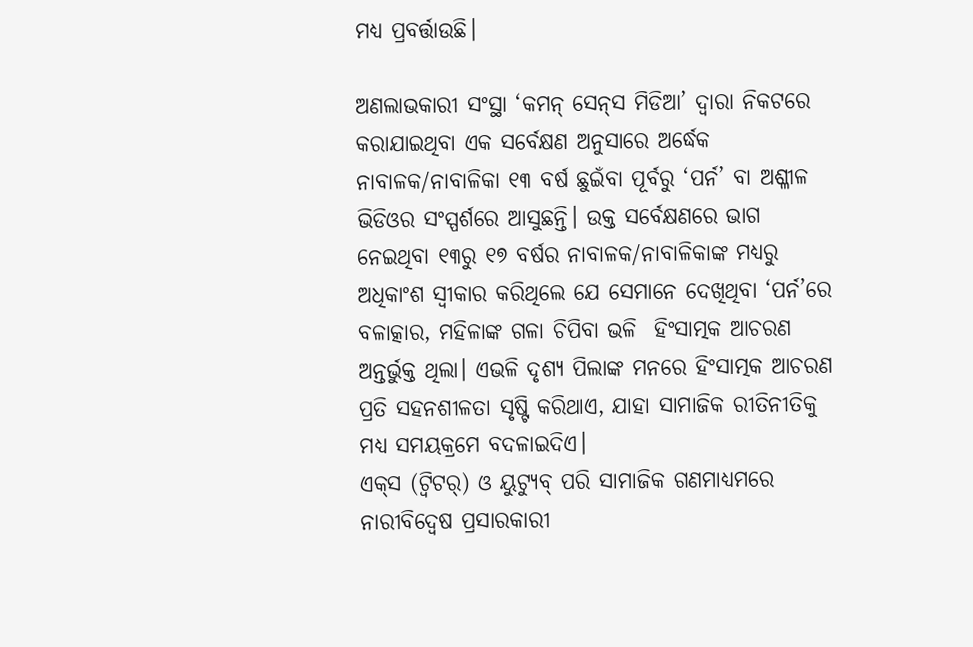ମଧ୍ୟ ପ୍ରବର୍ତ୍ତାଉଛି।

ଅଣଲାଭକାରୀ ସଂସ୍ଥା ‘କମନ୍‌ ସେନ୍‌ସ ମିଡିଆ’ ଦ୍ବାରା ନିକଟରେ କରାଯାଇଥିବା ଏକ ସର୍ବେକ୍ଷଣ ଅନୁସାରେ ଅର୍ଦ୍ଧେକ ନାବାଳକ/ନାବାଳିକା ୧୩ ବର୍ଷ ଛୁଇଁବା ପୂର୍ବରୁ ‘ପର୍ନ’ ବା ଅଶ୍ଳୀଳ ଭିଡିଓର ସଂସ୍ପର୍ଶରେ ଆସୁଛନ୍ତି। ଉକ୍ତ ସର୍ବେକ୍ଷଣରେ ଭାଗ ନେଇଥିବା ୧୩ରୁ ୧୭ ବର୍ଷର ନାବାଳକ/ନାବାଳିକାଙ୍କ ମଧ୍ୟରୁ ଅଧିକାଂଶ ସ୍ବୀକାର କରିଥିଲେ ଯେ ସେମାନେ ଦେଖିଥିବା ‘ପର୍ନ’ରେ ବଳାତ୍କାର, ମହିଳାଙ୍କ ଗଳା ଚିପିବା ଭଳି  ହିଂସାତ୍ମକ ଆଚରଣ ଅନ୍ତର୍ଭୁକ୍ତ ଥିଲା। ଏଭଳି ଦୃଶ୍ୟ ପିଲାଙ୍କ ମନରେ ହିଂସାତ୍ମକ ଆଚରଣ ପ୍ରତି ସହନଶୀଳତା ସୃଷ୍ଟି କରିଥାଏ, ଯାହା ସାମାଜିକ ରୀତିନୀତିକୁ ମଧ୍ୟ ସମୟକ୍ରମେ ବଦଳାଇଦିଏ।
ଏକ୍‌ସ (ଟ୍ବିଟର୍‌) ଓ ୟୁଟ୍ୟୁବ୍‌ ପରି ସାମାଜିକ ଗଣମାଧ୍ୟମରେ ନାରୀବିଦ୍ବେଷ ପ୍ରସାରକାରୀ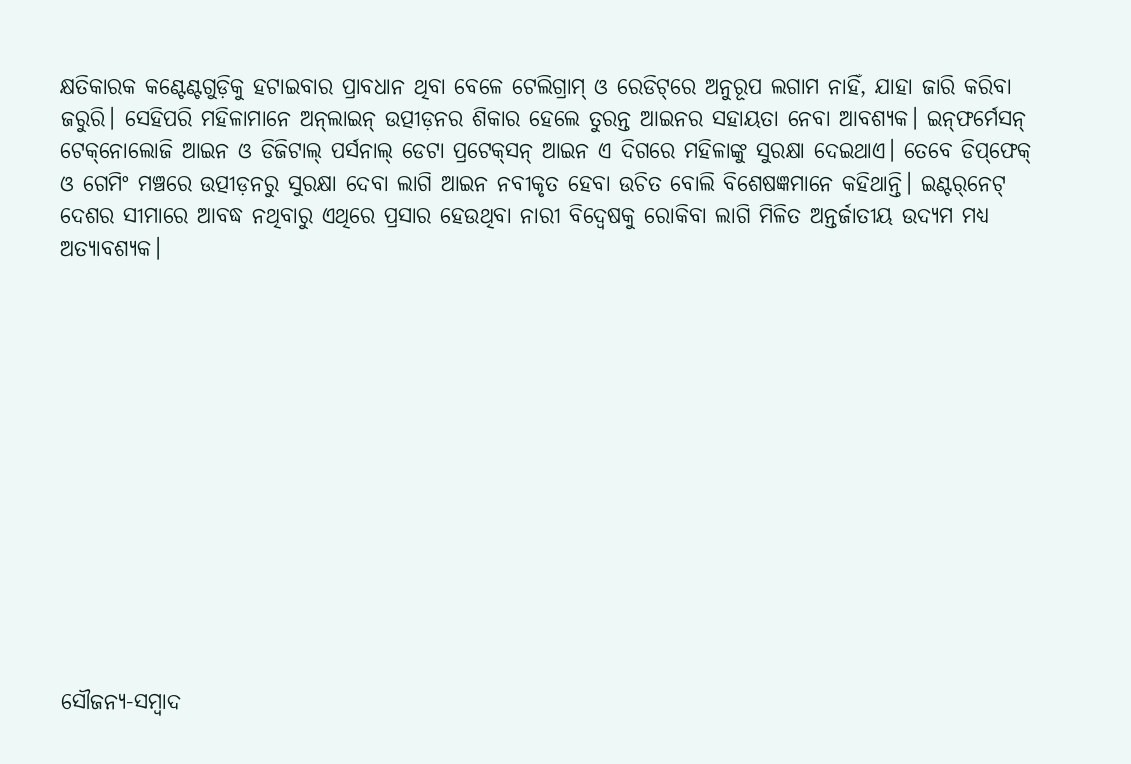କ୍ଷତିକାରକ କଣ୍ଟେଣ୍ଟଗୁଡ଼ିକୁ ହଟାଇବାର ପ୍ରାବଧାନ ଥିବା ବେଳେ ଟେଲିଗ୍ରାମ୍‌ ଓ ରେଡିଟ୍‌ରେ ଅନୁରୂପ ଲଗାମ ନାହିଁ, ଯାହା ଜାରି କରିବା ଜରୁରି। ସେହିପରି ମହିଳାମାନେ ଅନ୍‌ଲାଇନ୍‌ ଉତ୍ପୀଡ଼ନର ଶିକାର ହେଲେ ତୁରନ୍ତ ଆଇନର ସହାୟତା ନେବା ଆବଶ୍ୟକ। ଇନ୍‌ଫର୍ମେସନ୍ ଟେକ୍‌ନୋଲୋଜି ଆଇନ ଓ ଡିଜିଟାଲ୍‌ ପର୍ସନାଲ୍‌ ଡେଟା ପ୍ରଟେକ୍‌ସନ୍ ଆଇନ ଏ ଦିଗରେ ମହିଳାଙ୍କୁ ସୁରକ୍ଷା ଦେଇଥାଏ। ତେବେ ଡିପ୍‌ଫେକ୍‌ ଓ ଗେମିଂ ମଞ୍ଚରେ ଉତ୍ପୀଡ଼ନରୁ ସୁରକ୍ଷା ଦେବା ଲାଗି ଆଇନ ନବୀକୃତ ହେବା ଉଚିତ ବୋଲି ବିଶେଷଜ୍ଞମାନେ କହିଥାନ୍ତି। ଇଣ୍ଟର୍‌ନେଟ୍‌ ଦେଶର ସୀମାରେ ଆବଦ୍ଧ ନଥିବାରୁ ଏଥିରେ ପ୍ରସାର ହେଉଥିବା ନାରୀ ବିଦ୍ବେଷକୁ ରୋକିବା ଲାଗି ମିଳିତ ଅନ୍ତର୍ଜାତୀୟ ଉଦ୍ୟମ ମଧ୍ୟ ଅତ୍ୟାବଶ୍ୟକ।













ସୌଜନ୍ୟ-ସମ୍ୱାଦ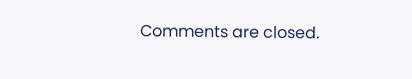Comments are closed.